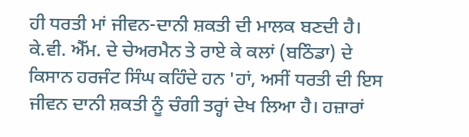ਹੀ ਧਰਤੀ ਮਾਂ ਜੀਵਨ-ਦਾਨੀ ਸ਼ਕਤੀ ਦੀ ਮਾਲਕ ਬਣਦੀ ਹੈ। ਕੇ.ਵੀ. ਐੱਮ. ਦੇ ਚੇਅਰਮੈਨ ਤੇ ਰਾਏ ਕੇ ਕਲਾਂ (ਬਠਿੰਡਾ) ਦੇ ਕਿਸਾਨ ਹਰਜੰਟ ਸਿੰਘ ਕਹਿੰਦੇ ਹਨ 'ਹਾਂ, ਅਸੀਂ ਧਰਤੀ ਦੀ ਇਸ ਜੀਵਨ ਦਾਨੀ ਸ਼ਕਤੀ ਨੂੰ ਚੰਗੀ ਤਰ੍ਹਾਂ ਦੇਖ ਲਿਆ ਹੈ। ਹਜ਼ਾਰਾਂ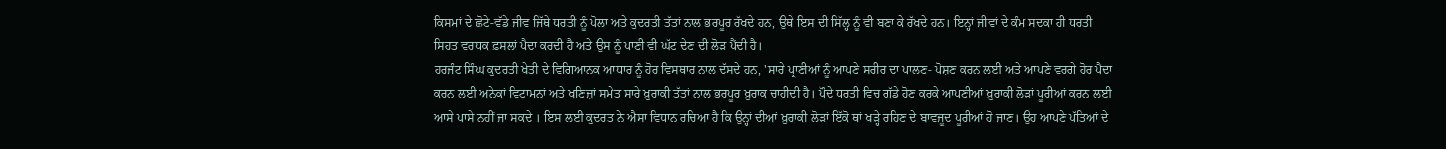ਕਿਸਮਾਂ ਦੇ ਛੋਟੇ-ਵੱਡੇ ਜੀਵ ਜਿੱਥੇ ਧਰਤੀ ਨੂੰ ਪੋਲਾ ਅਤੇ ਕੁਦਰਤੀ ਤੱਤਾਂ ਨਾਲ ਭਰਪੂਰ ਰੱਖਦੇ ਹਨ, ਉਥੇ ਇਸ ਦੀ ਸਿੱਲ੍ਹ ਨੂੰ ਵੀ ਬਣਾ ਕੇ ਰੱਖਦੇ ਹਨ। ਇਨ੍ਹਾਂ ਜੀਵਾਂ ਦੇ ਕੰਮ ਸਦਕਾ ਹੀ ਧਰਤੀ ਸਿਹਤ ਵਰਧਕ ਫ਼ਸਲਾਂ ਪੈਦਾ ਕਰਦੀ ਹੈ ਅਤੇ ਉਸ ਨੂੰ ਪਾਣੀ ਵੀ ਘੱਟ ਦੇਣ ਦੀ ਲੋੜ ਪੈਂਦੀ ਹੈ।
ਹਰਜੰਟ ਸਿੰਘ ਕੁਦਰਤੀ ਖੇਤੀ ਦੇ ਵਿਗਿਆਨਕ ਆਧਾਰ ਨੂੰ ਹੋਰ ਵਿਸਥਾਰ ਨਾਲ ਦੱਸਦੇ ਹਨ, 'ਸਾਰੇ ਪ੍ਰਾਣੀਆਂ ਨੂੰ ਆਪਣੇ ਸਰੀਰ ਦਾ ਪਾਲਣ- ਪੋਸ਼ਣ ਕਰਨ ਲਈ ਅਤੇ ਆਪਣੇ ਵਰਗੇ ਹੋਰ ਪੈਦਾ ਕਰਨ ਲਈ ਅਨੇਕਾਂ ਵਿਟਾਮਨਾਂ ਅਤੇ ਖਣਿਜ਼ਾਂ ਸਮੇਤ ਸਾਰੇ ਖ਼ੁਰਾਕੀ ਤੱਤਾਂ ਨਾਲ ਭਰਪੂਰ ਖ਼ੁਰਾਕ ਚਾਹੀਦੀ ਹੈ। ਪੌਦੇ ਧਰਤੀ ਵਿਚ ਗੱਡੇ ਹੋਣ ਕਰਕੇ ਆਪਣੀਆਂ ਖ਼ੁਰਾਕੀ ਲੋੜਾਂ ਪੂਰੀਆਂ ਕਰਨ ਲਈ ਆਸੇ ਪਾਸੇ ਨਹੀਂ ਜਾ ਸਕਦੇ । ਇਸ ਲਈ ਕੁਦਰਤ ਨੇ ਐਸਾ ਵਿਧਾਨ ਰਚਿਆ ਹੈ ਕਿ ਉਨ੍ਹਾਂ ਦੀਆਂ ਖ਼ੁਰਾਕੀ ਲੋੜਾਂ ਇੱਕੋ ਥਾਂ ਖੜ੍ਹੇ ਰਹਿਣ ਦੇ ਬਾਵਜੂਦ ਪੂਰੀਆਂ ਹੋ ਜਾਣ। ਉਹ ਆਪਣੇ ਪੱਤਿਆਂ ਦੇ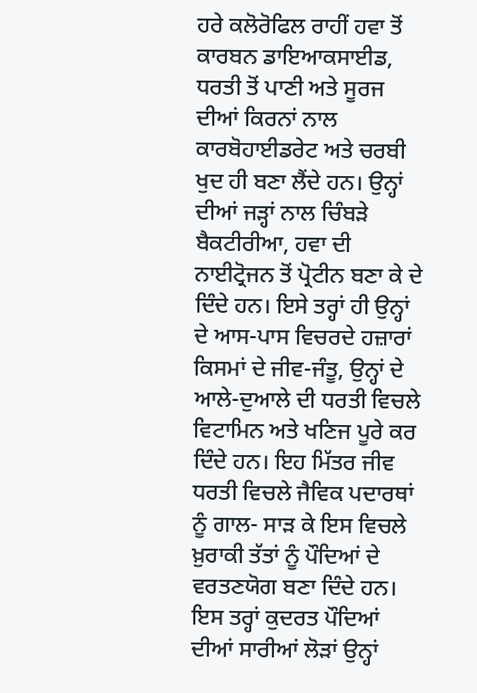ਹਰੇ ਕਲੋਰੋਫਿਲ ਰਾਹੀਂ ਹਵਾ ਤੋਂ ਕਾਰਬਨ ਡਾਇਆਕਸਾਈਡ, ਧਰਤੀ ਤੋਂ ਪਾਣੀ ਅਤੇ ਸੂਰਜ ਦੀਆਂ ਕਿਰਨਾਂ ਨਾਲ ਕਾਰਬੋਹਾਈਡਰੇਟ ਅਤੇ ਚਰਬੀ ਖੁਦ ਹੀ ਬਣਾ ਲੈਂਦੇ ਹਨ। ਉਨ੍ਹਾਂ ਦੀਆਂ ਜੜ੍ਹਾਂ ਨਾਲ ਚਿੰਬੜੇ ਬੈਕਟੀਰੀਆ, ਹਵਾ ਦੀ ਨਾਈਟ੍ਰੋਜਨ ਤੋਂ ਪ੍ਰੋਟੀਨ ਬਣਾ ਕੇ ਦੇ ਦਿੰਦੇ ਹਨ। ਇਸੇ ਤਰ੍ਹਾਂ ਹੀ ਉਨ੍ਹਾਂ ਦੇ ਆਸ-ਪਾਸ ਵਿਚਰਦੇ ਹਜ਼ਾਰਾਂ ਕਿਸਮਾਂ ਦੇ ਜੀਵ-ਜੰਤੂ, ਉਨ੍ਹਾਂ ਦੇ ਆਲੇ-ਦੁਆਲੇ ਦੀ ਧਰਤੀ ਵਿਚਲੇ ਵਿਟਾਮਿਨ ਅਤੇ ਖਣਿਜ ਪੂਰੇ ਕਰ ਦਿੰਦੇ ਹਨ। ਇਹ ਮਿੱਤਰ ਜੀਵ ਧਰਤੀ ਵਿਚਲੇ ਜੈਵਿਕ ਪਦਾਰਥਾਂ ਨੂੰ ਗਾਲ- ਸਾੜ ਕੇ ਇਸ ਵਿਚਲੇ ਖ਼ੁਰਾਕੀ ਤੱਤਾਂ ਨੂੰ ਪੌਦਿਆਂ ਦੇ ਵਰਤਣਯੋਗ ਬਣਾ ਦਿੰਦੇ ਹਨ। ਇਸ ਤਰ੍ਹਾਂ ਕੁਦਰਤ ਪੌਦਿਆਂ ਦੀਆਂ ਸਾਰੀਆਂ ਲੋੜਾਂ ਉਨ੍ਹਾਂ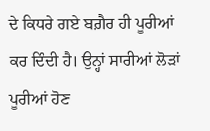ਦੇ ਕਿਧਰੇ ਗਏ ਬਗ਼ੈਰ ਹੀ ਪੂਰੀਆਂ ਕਰ ਦਿੰਦੀ ਹੈ। ਉਨ੍ਹਾਂ ਸਾਰੀਆਂ ਲੋੜਾਂ ਪੂਰੀਆਂ ਹੋਣ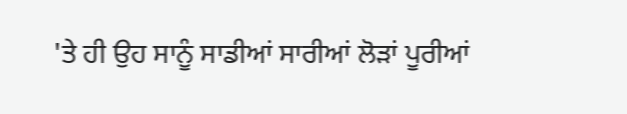'ਤੇ ਹੀ ਉਹ ਸਾਨੂੰ ਸਾਡੀਆਂ ਸਾਰੀਆਂ ਲੋੜਾਂ ਪੂਰੀਆਂ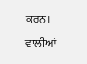ਕਰਨ। ਵਾਲੀਆਂ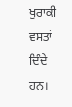ਖੁਰਾਕੀ ਵਸਤਾਂ ਦਿੰਦੇ ਹਨ।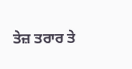ਤੇਜ਼ ਤਰਾਰ ਤੇ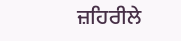ਜ਼ਹਿਰੀਲੇ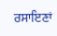ਰਸਾਇਣਾਂ